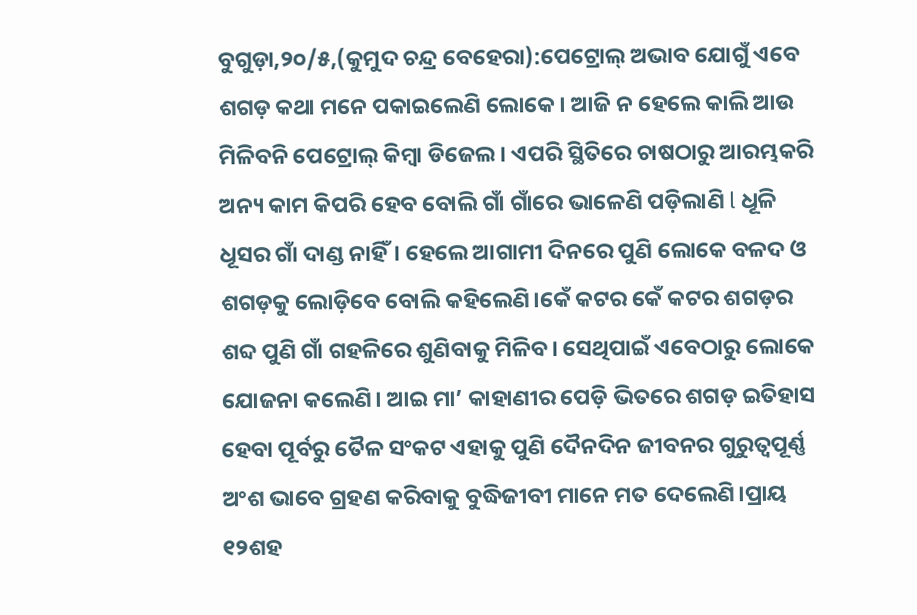ବୁଗୁଡ଼ା,୨୦/୫,(କୁମୁଦ ଚନ୍ଦ୍ର ବେହେରା):ପେଟ୍ରୋଲ୍ ଅଭାବ ଯୋଗୁଁ ଏବେ ଶଗଡ଼ କଥା ମନେ ପକାଇଲେଣି ଲୋକେ। ଆଜି ନ ହେଲେ କାଲି ଆଉ ମିଳିବନି ପେଟ୍ରୋଲ୍ କିମ୍ବା ଡିଜେଲ। ଏପରି ସ୍ଥିତିରେ ଚାଷଠାରୁ ଆରମ୍ଭକରି ଅନ୍ୟ କାମ କିପରି ହେବ ବୋଲି ଗାଁ ଗାଁରେ ଭାଳେଣି ପଡ଼ିଲାଣି l ଧୂଳି ଧୂସର ଗାଁ ଦାଣ୍ଡ ନାହିଁ। ହେଲେ ଆଗାମୀ ଦିନରେ ପୁଣି ଲୋକେ ବଳଦ ଓ ଶଗଡ଼କୁ ଲୋଡ଼ିବେ ବୋଲି କହିଲେଣି।କେଁ କଟର କେଁ କଟର ଶଗଡ଼ର ଶବ୍ଦ ପୁଣି ଗାଁ ଗହଳିରେ ଶୁଣିବାକୁ ମିଳିବ। ସେଥିପାଇଁ ଏବେଠାରୁ ଲୋକେ ଯୋଜନା କଲେଣି। ଆଇ ମା’ କାହାଣୀର ପେଡ଼ି ଭିତରେ ଶଗଡ଼ ଇତିହାସ ହେବା ପୂର୍ବରୁ ତୈଳ ସଂକଟ ଏହାକୁ ପୁଣି ଦୈନଦିନ ଜୀବନର ଗୁରୁତ୍ବପୂର୍ଣ୍ଣ ଅଂଶ ଭାବେ ଗ୍ରହଣ କରିବାକୁ ବୁଦ୍ଧିଜୀବୀ ମାନେ ମତ ଦେଲେଣି।ପ୍ରାୟ ୧୨ଶହ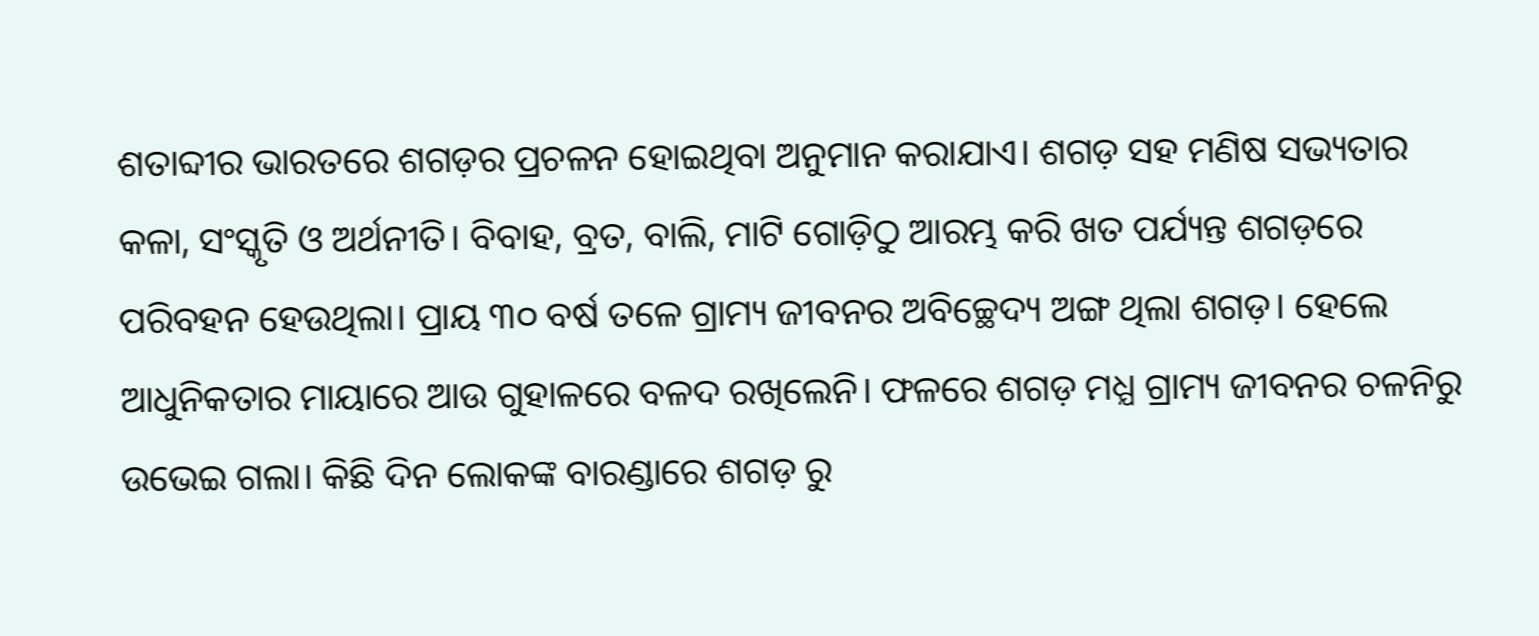ଶତାବ୍ଦୀର ଭାରତରେ ଶଗଡ଼ର ପ୍ରଚଳନ ହୋଇଥିବା ଅନୁମାନ କରାଯାଏ। ଶଗଡ଼ ସହ ମଣିଷ ସଭ୍ୟତାର କଳା, ସଂସ୍କୃତି ଓ ଅର୍ଥନୀତି। ବିବାହ, ବ୍ରତ, ବାଲି, ମାଟି ଗୋଡ଼ିଠୁ ଆରମ୍ଭ କରି ଖତ ପର୍ଯ୍ୟନ୍ତ ଶଗଡ଼ରେ ପରିବହନ ହେଉଥିଲା। ପ୍ରାୟ ୩୦ ବର୍ଷ ତଳେ ଗ୍ରାମ୍ୟ ଜୀବନର ଅବିଚ୍ଛେଦ୍ୟ ଅଙ୍ଗ ଥିଲା ଶଗଡ଼। ହେଲେ ଆଧୁନିକତାର ମାୟାରେ ଆଉ ଗୁହାଳରେ ବଳଦ ରଖିଲେନି। ଫଳରେ ଶଗଡ଼ ମଧ୍ଯ ଗ୍ରାମ୍ୟ ଜୀବନର ଚଳନିରୁ ଉଭେଇ ଗଲା। କିଛି ଦିନ ଲୋକଙ୍କ ବାରଣ୍ଡାରେ ଶଗଡ଼ ରୁ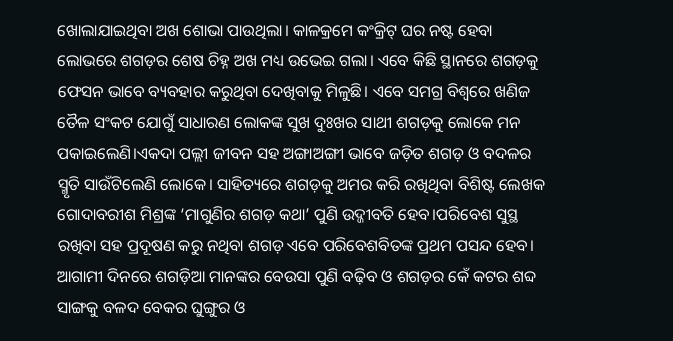ଖୋଲାଯାଇଥିବା ଅଖ ଶୋଭା ପାଉଥିଲା। କାଳକ୍ରମେ କଂକ୍ରିଟ୍ ଘର ନଷ୍ଟ ହେବା ଲୋଭରେ ଶଗଡ଼ର ଶେଷ ଚିହ୍ନ ଅଖ ମଧ୍ୟ ଉଭେଇ ଗଲା। ଏବେ କିଛି ସ୍ଥାନରେ ଶଗଡ଼କୁ ଫେସନ ଭାବେ ବ୍ୟବହାର କରୁଥିବା ଦେଖିବାକୁ ମିଳୁଛି। ଏବେ ସମଗ୍ର ବିଶ୍ଵରେ ଖଣିଜ ତୈଳ ସଂକଟ ଯୋଗୁଁ ସାଧାରଣ ଲୋକଙ୍କ ସୁଖ ଦୁଃଖର ସାଥୀ ଶଗଡ଼କୁ ଲୋକେ ମନ ପକାଇଲେଣି।ଏକଦା ପଲ୍ଲୀ ଜୀବନ ସହ ଅଙ୍ଗାଅଙ୍ଗୀ ଭାବେ ଜଡ଼ିତ ଶଗଡ଼ ଓ ବଦଳର ସ୍ମୃତି ସାଉଁଟିଲେଣି ଲୋକେ। ସାହିତ୍ୟରେ ଶଗଡ଼କୁ ଅମର କରି ରଖିଥିବା ବିଶିଷ୍ଟ ଲେଖକ ଗୋଦାବରୀଶ ମିଶ୍ରଙ୍କ ‘ମାଗୁଣିର ଶଗଡ଼ କଥା’ ପୁଣି ଉଦ୍ଜୀବତି ହେବ।ପରିବେଶ ସୁସ୍ଥ ରଖିବା ସହ ପ୍ରଦୂଷଣ କରୁ ନଥିବା ଶଗଡ଼ ଏବେ ପରିବେଶବିତଙ୍କ ପ୍ରଥମ ପସନ୍ଦ ହେବ। ଆଗାମୀ ଦିନରେ ଶଗଡ଼ିଆ ମାନଙ୍କର ବେଉସା ପୁଣି ବଢ଼ିବ ଓ ଶଗଡ଼ର କେଁ କଟର ଶବ୍ଦ ସାଙ୍ଗକୁ ବଳଦ ବେକର ଘୁଙ୍ଗୁର ଓ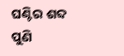ଘଣ୍ଟିର ଶବ୍ଦ ପୁଣି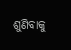ଶୁଣିବାକୁ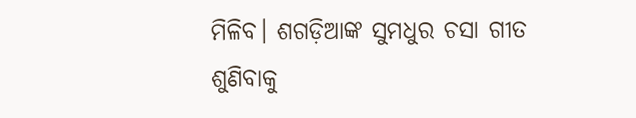ମିଳିବ। ଶଗଡ଼ିଆଙ୍କ ସୁମଧୁର ଚସା ଗୀତ ଶୁଣିବାକୁ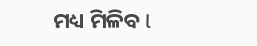ମଧ୍ୟ ମିଳିବ l